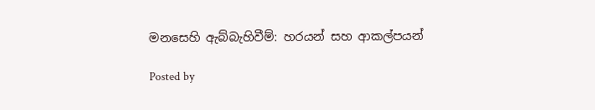මනසෙහි ඇබ්බැහිවීම්: හරයන් සහ ආකල්පයන්

Posted by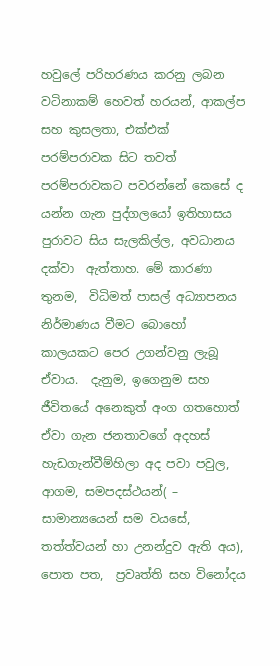හවුලේ පරිහරණය කරනු ලබන වටිනාකම් හෙවත් හරයන්, ආකල්ප සහ කුසලතා, එක්එක් පරම්පරාවක සිට තවත් පරම්පරාවකට පවරන්නේ කෙසේ ද යන්න ගැන පුද්ගලයෝ ඉතිහාසය  පුරාවට සිය සැලකිල්ල, අවධානය දක්වා  ඇත්තාහ. මේ කාරණා තුනම,  විධිමත් පාසල් අධ්‍යාපනය නිර්මාණය වීමට බොහෝ කාලයකට පෙර උගන්වනු ලැබූ ඒවාය.  දැනුම, ඉගෙනුම සහ ජීවිතයේ අනෙකුත් අංග ගතහොත් ඒවා ගැන ජනතාවගේ අදහස් හැඩගැන්වීම්හිලා අද පවා පවුල, ආගම, සමපදස්ථයන්( – සාමාන්‍යයෙන් සම වයසේ, තත්ත්වයන් හා උනන්දුව ඇති අය), පොත පත,  ප්‍රවෘත්ති සහ විනෝදය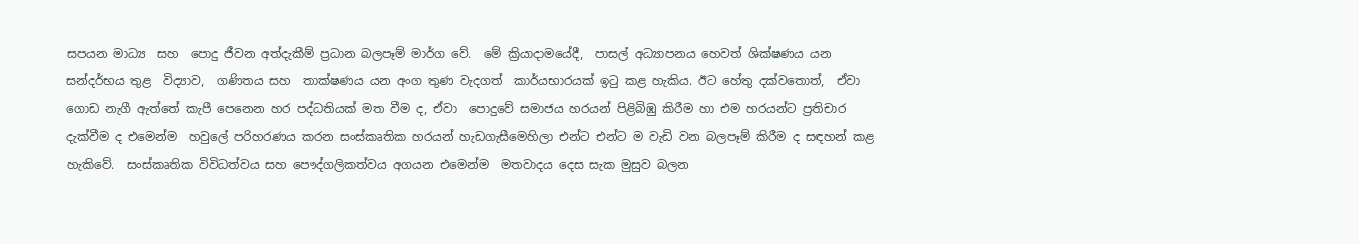සපයන මාධ්‍ය  සහ  පොදු ජීවන අත්දැකීම් ප්‍රධාන බලපෑම් මාර්ග වේ.  මේ ක්‍රියාදාමයේදී,  පාසල් අධ්‍යාපනය හෙවත් ශික්ෂණය යන සන්දර්භය තුළ  විද්‍යාව,  ගණිතය සහ  තාක්ෂණය යන අංග තුණ වැදගත්  කාර්යභාරයක් ඉටු කළ හැකිය. ඊට හේතු දක්වතොත්,  ඒවා  ගොඩ නැගී ඇත්තේ කැපී පෙනෙන හර පද්ධතියක් මත වීම ද, ඒවා  පොදුවේ සමාජය හරයන් පිළිබිඹු කිරීම හා එම හරයන්ට ප්‍රතිචාර දැක්වීම ද එමෙන්ම  හවුලේ පරිහරණය කරන සංස්කෘතික හරයන් හැඩගැසීමෙහිලා එන්ට එන්ට ම වැඩි වන බලපෑම් කිරීම ද සඳහන් කළ හැකිවේ.  සංස්කෘතික විවිධත්වය සහ පෞද්ගලිකත්වය අගයන එමෙන්ම  මතවාදය දෙස සැක මුසුව බලන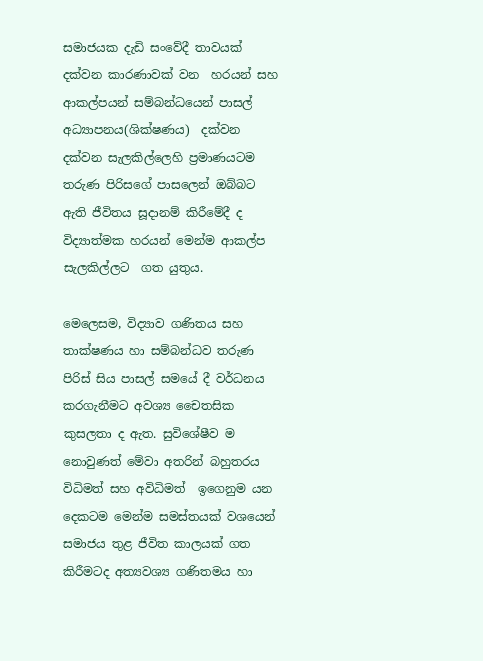සමාජයක දැඩි සංවේදී තාවයක් දක්වන කාරණාවක් වන  හරයන් සහ ආකල්පයන් සම්බන්ධයෙන් පාසල් අධ්‍යාපනය(ශික්ෂණය)  දක්වන දක්වන සැලකිල්ලෙහි ‍ප්‍රමාණයටම  තරුණ පිරිසගේ පාසලෙන් ඔබ්බට  ඇති ජීවිතය සූදානම් කිරීමේදී ද විද්‍යාත්මක හරයන් ම‍ෙන්ම ආකල්ප  සැලකිල්ලට  ගත යුතුය.

මෙලෙසම, විද්‍යාව ගණිතය සහ  තාක්ෂණය හා සම්බන්ධව තරුණ පිරිස් සිය පාසල් සමයේ දී වර්ධනය කරගැනීමට අවශ්‍ය චෛතසික කුසලතා ද ඇත. සුවිශේෂීව ම නොවුණත් මේවා අතරින් බහුතරය විධිමත් සහ අවිධිමත්  ඉගෙනුම යන දෙකටම මෙන්ම සමස්තයක් වශයෙන් සමාජය තුළ ජීවිත කාලයක් ගත කිරීමටද අත්‍යවශ්‍ය ගණිතමය හා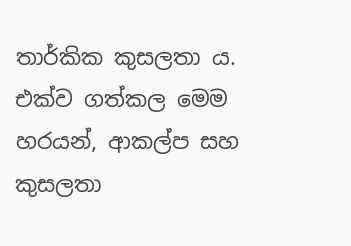තාර්කික කුසලතා ය. එක්ව ගත්කල මෙම හරයන්, ආකල්ප සහ කුසලතා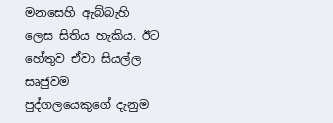මනසෙහි ඇබ්බැහි ලෙස සිතිය හැකිය. ඊට හේතුව ඒවා සියල්ල සෘජුවම පුද්ගලයෙකුගේ දැනුම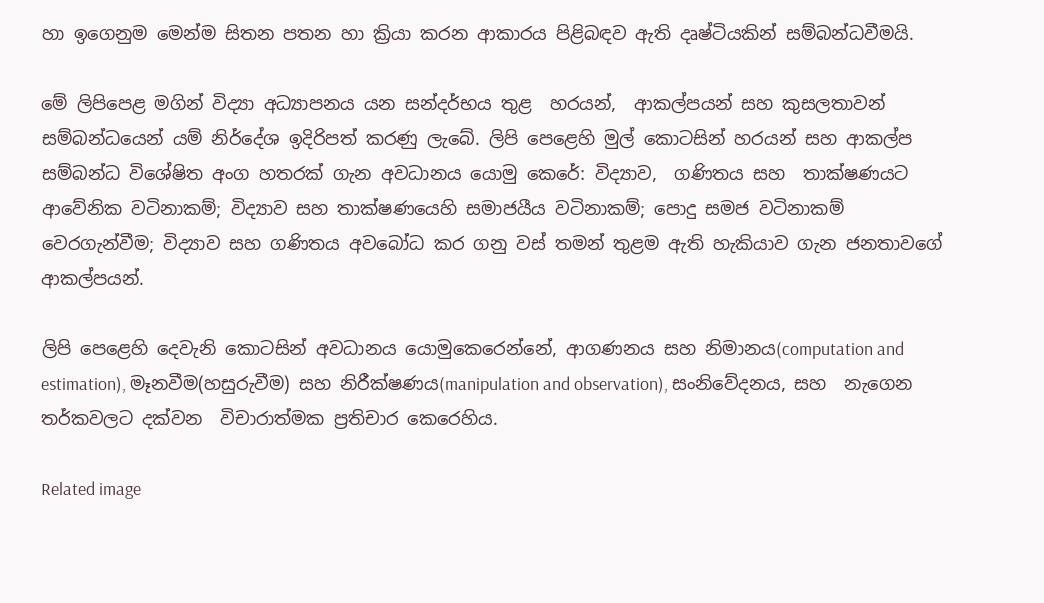හා ඉගෙනුම මෙන්ම සිතන පතන හා ක්‍රියා කරන ආකාරය පිළිබඳව ඇති දෘෂ්ටියකින් සම්බන්ධවීමයි.

මේ ලිපිපෙළ මගින් විද්‍යා අධ්‍යාපනය යන සන්දර්භය තුළ  හරයන්,  ආකල්පයන් සහ කුසලතාවන් සම්බන්ධයෙන් යම් නිර්දේශ ඉදිරිපත් කරණු ලැබේ. ලිපි පෙළෙහි මුල් කොටසින් හරයන් සහ ආකල්ප සම්බන්ධ විශේෂිත අංග හතරක් ගැන අවධානය යොමු කෙරේ: විද්‍යාව,  ගණිතය සහ  තාක්ෂණයට ආවේනික වටිනාකම්; විද්‍යාව සහ තාක්ෂණයෙහි සමාජයීය වටිනාකම්; පොදු සමජ වටිනාකම් වෙරගැන්වීම; විද්‍යාව සහ ගණිතය අවබෝධ කර ගනු වස් තමන් තුළම ඇති හැකියාව ගැන ජනතාවගේ ආකල්පයන්.

ලිපි පෙළෙහි දෙවැනි කොටසින් අවධානය යොමුකෙරෙන්නේ, ආගණනය සහ නිමානය(computation and estimation), මෑනවීම(හසුරුවීම) සහ නිරීක්ෂණය(manipulation and observation), සංනිවේදනය, සහ  නැගෙන තර්කවලට දක්වන  විචාරාත්මක ප්‍රතිචාර කෙරෙහිය.

Related image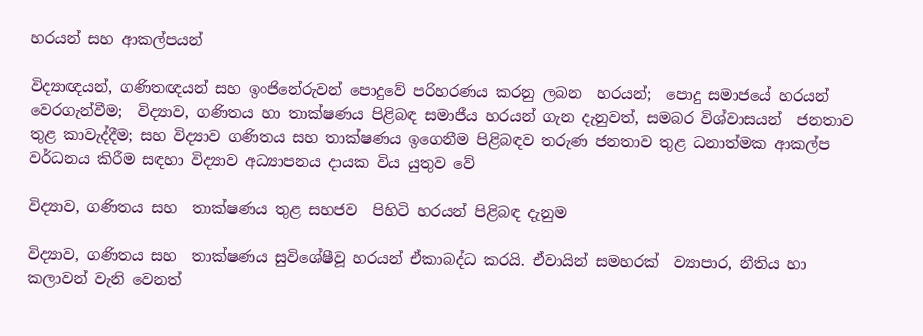හරයන් සහ ආකල්පයන්

විද්‍යාඥයන්, ගණිතඥයන් සහ ඉංජිනේරුවන් පොදුවේ පරිහරණය කරනු ලබන  හරයන්;  පොදු සමාජයේ හරයන්   වෙරගැන්වීම;  විද්‍යාව, ගණිතය හා තාක්ෂණය පිළිබඳ සමාජීය හරයන් ගැන දැනුවත්, සමබර විශ්වාසයන්  ජනතාව තුළ කාවැද්දීම; සහ විද්‍යාව ගණිතය සහ තාක්ෂණය ඉගෙනීම පිළිබඳව තරුණ ජනතාව තුළ ධනාත්මක ආකල්ප වර්ධනය කිරීම සඳහා විද්‍යාව අධ්‍යාපනය දායක විය යුතුව වේ

විද්‍යාව, ගණිතය සහ  තාක්ෂණය තුළ සහජව  පිහිටි හරයන් පිළිබඳ දැනුම

විද්‍යාව, ගණිතය සහ  තාක්ෂණය සුවිශේෂීවූ හරයන් ඒකාබද්ධ කරයි. ඒවායින් සමහරක්  ව්‍යාපාර, නීතිය හා කලාවන් වැනි වෙනත්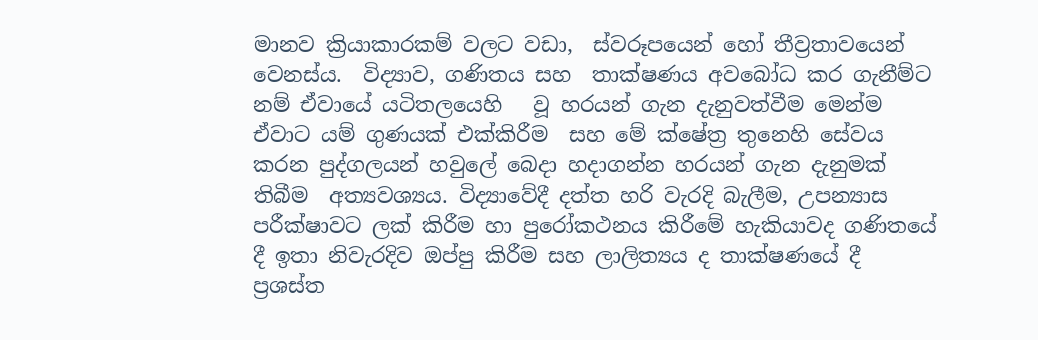මානව ක්‍රියාකාරකම් වලට වඩා,  ස්වරූපයෙන් හෝ තීව්‍රතාවයෙන් වෙනස්ය.  විද්‍යාව, ගණිතය සහ  තාක්ෂණය අවබෝධ කර ගැනීම්ට නම් ඒවායේ යටිතලයෙහි   වූ හරයන් ගැන දැනුවත්වීම මෙන්ම ඒවාට යම් ගුණයක් එක්කිරීම  සහ මේ ක්ෂේත්‍ර තුනෙහි සේවය කරන පුද්ගලයන් හවුලේ බෙදා හදාගන්න හරයන් ගැන දැනුමක් තිබීම  අත්‍යවශ්‍යය. විද්‍යාවේදී දත්ත හරි වැරදි බැලීම, උපන්‍යාස පරීක්ෂාවට ලක් කිරීම හා පුරෝකථනය කිරීමේ හැකියාවද ගණිතයේ දී ඉතා නිවැරදිව ඔප්පු කිරීම සහ ලාලිත්‍යය ද තාක්ෂණයේ දී ප්‍රශස්ත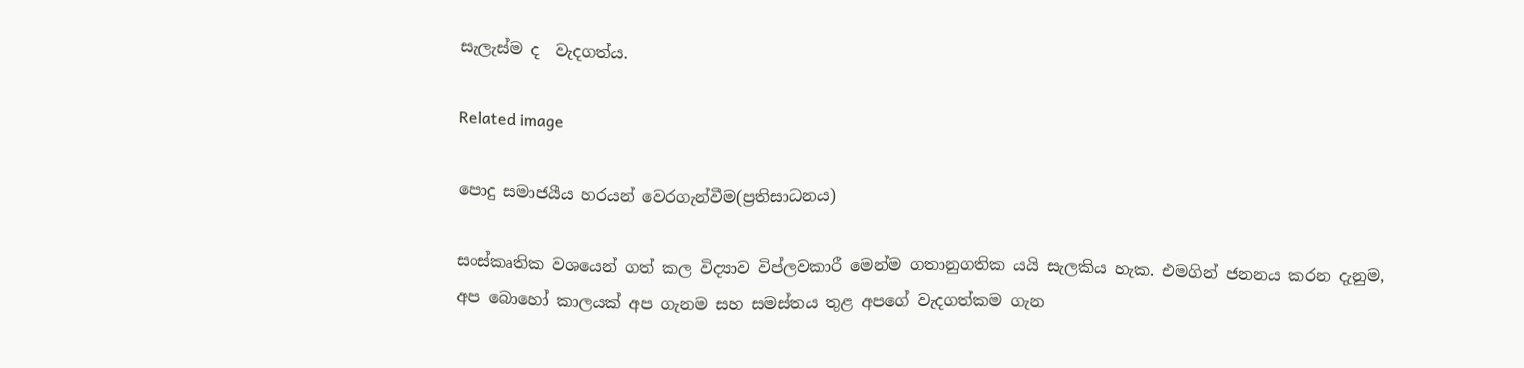සැලැස්ම ද  වැදගත්ය.

Related image

පොදු සමාජයීය හරයන් වෙරගැන්වීම(ප්‍රතිසාධනය)

සංස්කෘතික වශයෙන් ගත් කල විද්‍යාව විප්ලවකාරී මෙන්ම ගතානුගතික යයි සැලකිය හැක. එමගින් ජනනය කරන දැනුම,  අප බොහෝ කාලයක් අප ගැනම සහ සමස්තය තුළ අපගේ වැදගත්කම ගැන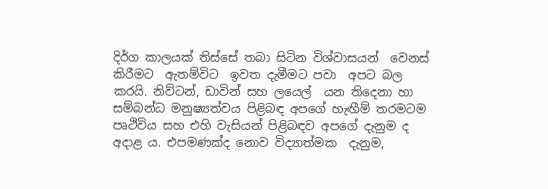දිර්ග කාලයක් තිස්සේ තබා සිටින විශ්වාසයන්  වෙනස් කිරීමට  ඇතම්විට  ඉවත දැමීමට පවා  අපට බල කරයි. නිව්ටන්, ඩාවින් සහ ලයෙල්  යන තිදෙනා හා  සම්බන්ධ මනුෂ්‍යත්වය පිළිබඳ අපගේ හැඟීම් තරමටම  පෘථිවිය සහ එහි වැසියන් පිළිබඳව අපගේ දැනුම ද අදාළ ය. එපමණක්ද නොව විද්‍යාත්මක  දැනුම,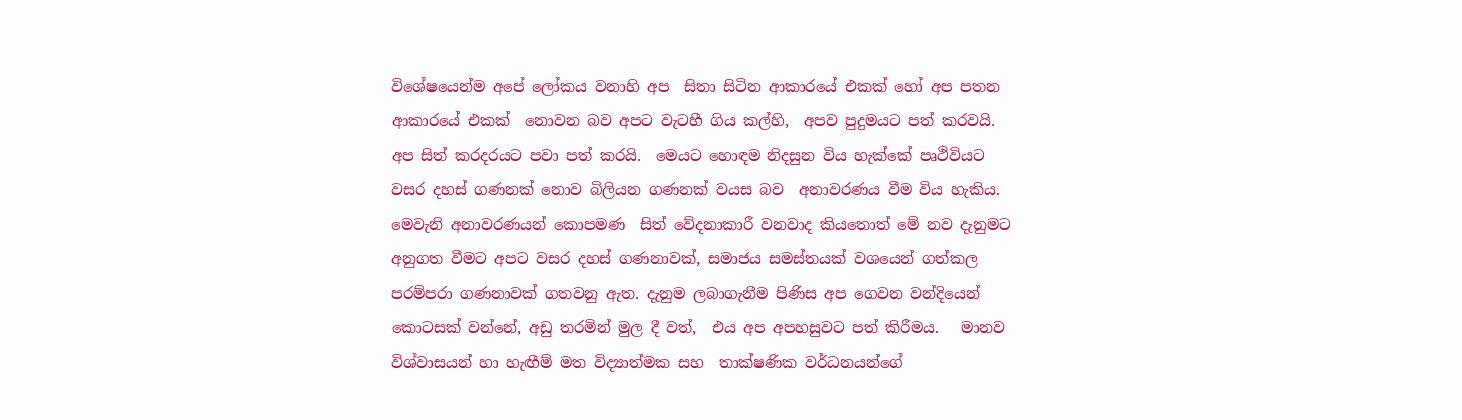විශේෂයෙන්ම අපේ ලෝකය වනාහි අප  සිතා සිටින ආකාරයේ එකක් හෝ අප පතන ආකාරයේ එකක්  නොවන බව අපට වැටහී ගිය කල්හි,  අපව පුදුමයට පත් කරවයි. අප සිත් කරදරයට පවා පත් කරයි.  මෙයට හොඳම නිදසුන විය හැක්කේ පෘථිවියට වසර දහස් ගණනක් නොව බිලියන ගණනක් වයස බව  අනාවරණය වීම විය හැකිය. මෙවැනි අනාවරණයන් කොපමණ  සිත් වේදනාකාරී වනවාද කියතොත් මේ නව දැනුමට අනුගත වීමට අපට වසර දහස් ගණනාවක්, සමාජය සමස්තයක් වශයෙන් ගත්කල පරම්පරා ගණනාවක් ගතවනු ඇත. දැනුම ලබාගැනීම පිණිස අප ගෙවන වන්දියෙන් කොටසක් වන්නේ, අඩු තරමින් මුල දී වත්,  එය අප අපහසුවට පත් කිරීමය.   මානව විශ්වාසයන් හා හැඟීම් මත විද්‍යාත්මක සහ  තාක්ෂණික වර්ධනයන්ගේ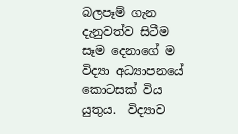බලපෑම් ගැන දැනුවත්ව සිටීම සෑම දෙනාගේ ම විද්‍යා අධ්‍යාපනයේ කොටසක් විය යුතුය.  විද්‍යාව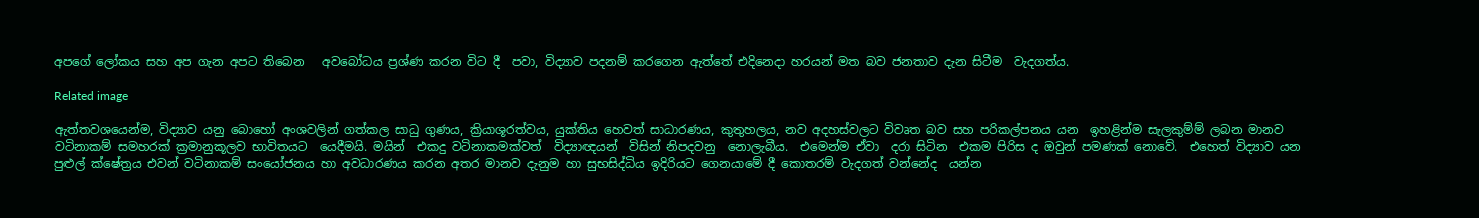අපගේ ලෝකය සහ අප ගැන අපට තිබෙන   අවබෝධය ප්‍රශ්ණ කරන විට දී  පවා, විද්‍යාව පදනම් කරගෙන ඇත්තේ එදිනෙදා හරයන් මත බව ජනතාව දැන සිටීම  වැදගත්ය.

Related image

ඇත්තවශයෙන්ම, විද්‍යාව යනු බොහෝ අංශවලින් ගත්කල සාධු ගුණය, ක්‍රියාශූරත්වය, යුක්තිය හෙවත් සාධාරණය, කුතුහලය, නව අදහස්වලට විවෘත බව සහ පරිකල්පනය යන  ඉහළින්ම සැලකුම්ම් ලබන මානව වටිනාකම් සමහරක් ක්‍රමානුකූලව භාවිතයට  යෙදීමයි. මයින්  එකදු වටිනාකමක්වත්  විද්‍යාඥයන්  විසින් නිපදවනු  නොලැබීය.  එමෙන්ම ඒවා  දරා සිටින  එකම පිරිස ද ඔවුන් පමණක් නොවේ.  එහෙත් විද්‍යාව යන පුළුල් ක්ෂේත්‍රය එවන් වටිනාකම් සංයෝජනය හා අවධාරණය කරන අතර මානව දැනුම හා සුභසිද්ධිය ඉදිරියට ගෙනයාමේ දී කොතරම් වැදගත් වන්නේද  යන්න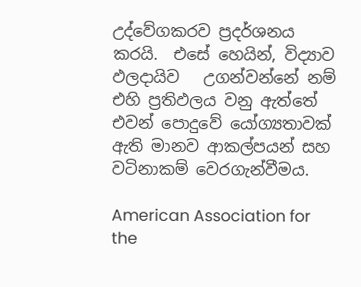උද්වේගකරව ප්‍රදර්ශනය කරයි.  එසේ හෙයින්, විද්‍යාව ඵලදායිව   උගන්වන්නේ නම් එහි ප්‍රතිඵලය වනු ඇත්තේ එවන් පොදුවේ යෝග්‍යතාවක් ඇති මානව ආකල්පයන් සහ වටිනාකම් වෙරගැන්වීමය.

American Association for the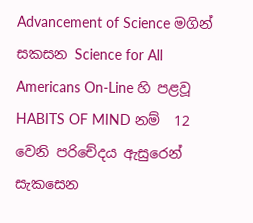Advancement of Science මගින් සකසන Science for All Americans On-Line හි පළවූ  HABITS OF MIND නම්  12 වෙනි පරිචේදය ඇසුරෙන් සැකසෙන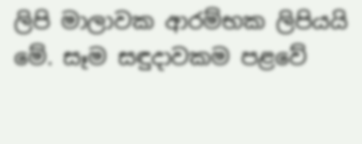ලිපි මාලාවක ආරම්භක ලිපියයි  මේ. සෑම සඳුදාවකම පළවේ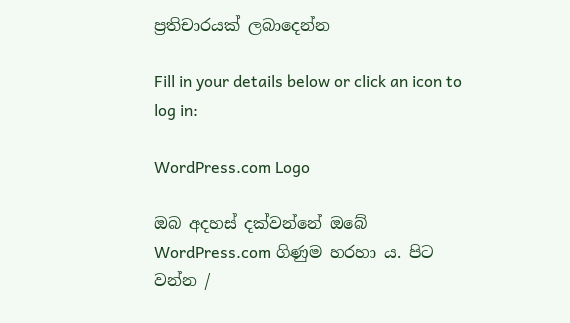ප්‍රතිචාරයක් ලබාදෙන්න

Fill in your details below or click an icon to log in:

WordPress.com Logo

ඔබ අදහස් දක්වන්නේ ඔබේ WordPress.com ගිණුම හරහා ය. පිට වන්න /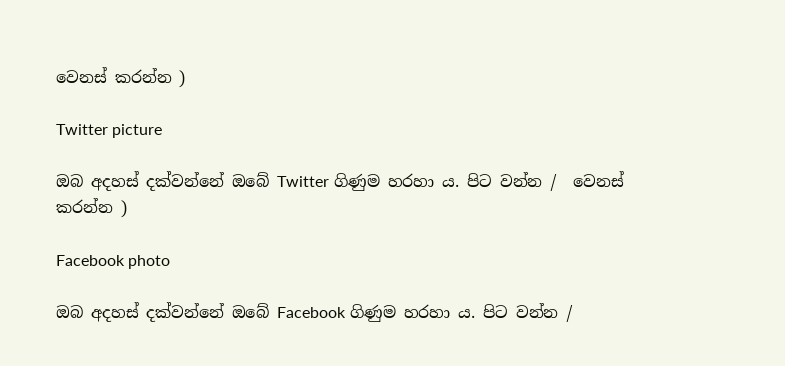වෙනස් කරන්න )

Twitter picture

ඔබ අදහස් දක්වන්නේ ඔබේ Twitter ගිණුම හරහා ය. පිට වන්න /  වෙනස් කරන්න )

Facebook photo

ඔබ අදහස් දක්වන්නේ ඔබේ Facebook ගිණුම හරහා ය. පිට වන්න /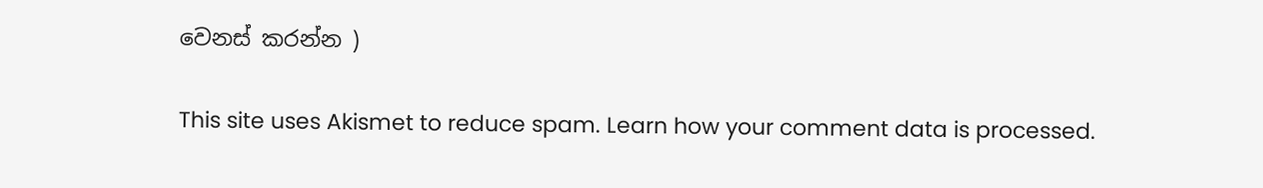වෙනස් කරන්න )

This site uses Akismet to reduce spam. Learn how your comment data is processed.